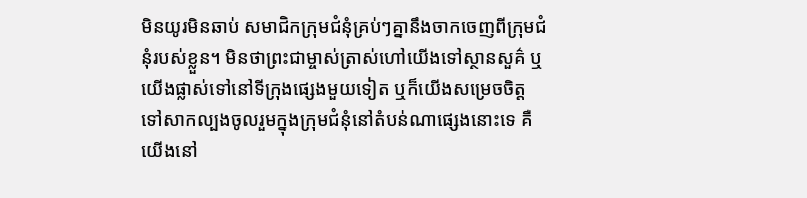មិនយូរមិនឆាប់ សមាជិកក្រុមជំនុំគ្រប់ៗគ្នានឹងចាកចេញពីក្រុមជំនុំរបស់ខ្លួន។ មិនថាព្រះជាម្ចាស់ត្រាស់ហៅយើងទៅស្ថានសួគ៌ ឬយើងផ្លាស់ទៅនៅទីក្រុងផ្សេងមួយទៀត ឬក៏យើងសម្រេចចិត្តទៅសាកល្បងចូលរួមក្នុងក្រុមជំនុំនៅតំបន់ណាផ្សេងនោះទេ គឺយើងនៅ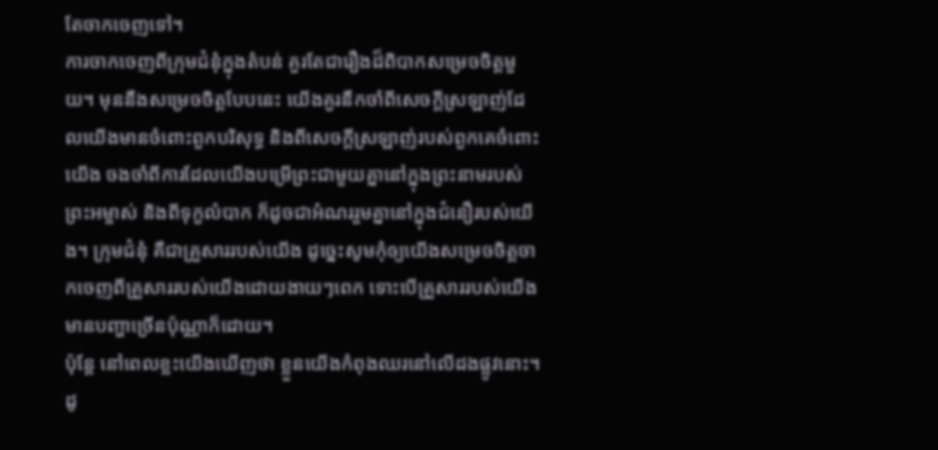តែចាកចេញទៅ។
ការចាកចេញពីក្រុមជំនុំក្នុងតំបន់ គួរតែជារឿងដ៏ពិបាកសម្រេចចិត្តមួយ។ មុននឹងសម្រេចចិត្តបែបនេះ យើងគួរនឹកចាំពីសេចក្តីស្រឡាញ់ដែលយើងមានចំពោះពួកបរិសុទ្ធ និងពីសេចក្តីស្រឡាញ់របស់ពួកគេចំពោះយើង ចងចាំពីការដែលយើងបម្រើព្រះជាមួយគ្នានៅក្នុងព្រះនាមរបស់ព្រះអម្ចាស់ និងពីទុក្ខលំបាក ក៏ដូចជាអំណររួមគ្នានៅក្នុងជំនឿរបស់យើង។ ក្រុមជំនុំ គឺជាគ្រួសាររបស់យើង ដូច្នេះសូមកុំឲ្យយើងសម្រេចចិត្តចាកចេញពីគ្រួសាររបស់យើងដោយងាយៗពេក ទោះបើគ្រួសាររបស់យើងមានបញ្ហាច្រើនប៉ុណ្ណាក៏ដោយ។
ប៉ុន្តែ នៅពេលខ្លះយើងឃើញថា ខ្លួនយើងកំពុងឈរនៅលើដងផ្លូវនោះ។ ដូ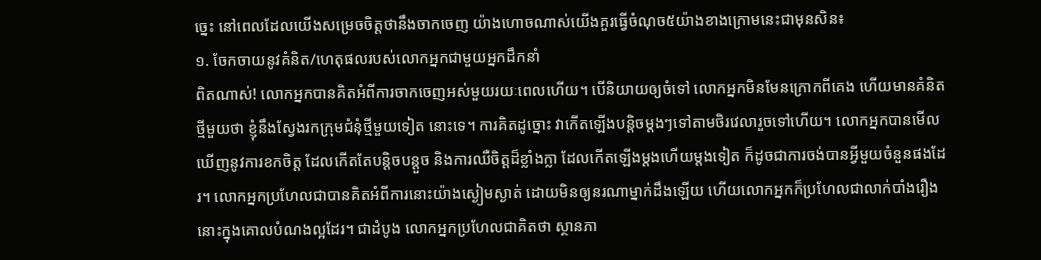ច្នេះ នៅពេលដែលយើងសម្រេចចិត្តថានឹងចាកចេញ យ៉ាងហោចណាស់យើងគួរធ្វើចំណុច៥យ៉ាងខាងក្រោមនេះជាមុនសិន៖
១. ចែកចាយនូវគំនិត/ហេតុផលរបស់លោកអ្នកជាមួយអ្នកដឹកនាំ
ពិតណាស់! លោកអ្នកបានគិតអំពីការចាកចេញអស់មួយរយៈពេលហើយ។ បើនិយាយឲ្យចំទៅ លោកអ្នកមិនមែនក្រោកពីគេង ហើយមានគំនិតថ្មីមួយថា ខ្ញុំនឹងស្វែងរកក្រុមជំនុំថ្មីមួយទៀត នោះទេ។ ការគិតដូច្នោះ វាកើតឡើងបន្តិចម្ដងៗទៅតាមថិរវេលារួចទៅហើយ។ លោកអ្នកបានមើលឃើញនូវការខកចិត្ត ដែលកើតតែបន្តិចបន្តួច និងការឈឺចិត្តដ៏ខ្លាំងក្លា ដែលកើតឡើងម្ដងហើយម្ដងទៀត ក៏ដូចជាការចង់បានអ្វីមួយចំនួនផងដែរ។ លោកអ្នកប្រហែលជាបានគិតអំពីការនោះយ៉ាងស្ងៀមស្ងាត់ ដោយមិនឲ្យនរណាម្នាក់ដឹងឡើយ ហើយលោកអ្នកក៏ប្រហែលជាលាក់បាំងរឿងនោះក្នុងគោលបំណងល្អដែរ។ ជាដំបូង លោកអ្នកប្រហែលជាគិតថា ស្ថានភា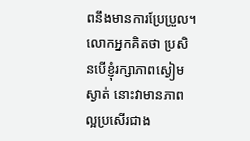ពនឹងមានការប្រែប្រួល។ លោកអ្នកគិតថា ប្រសិនបើខ្ញុំរក្សាភាពស្ងៀមស្ងាត់ នោះវាមានភាពល្អប្រសើរជាង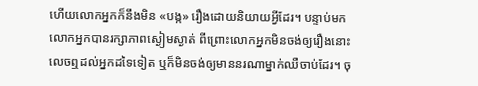ហើយលោកអ្នកក៏នឹងមិន «បង្ក» រឿងដោយនិយាយអ្វីដែរ។ បន្ទាប់មក លោកអ្នកបានរក្សាភាពស្ងៀមស្ងាត់ ពីព្រោះលោកអ្នកមិនចង់ឲ្យរឿងនោះលេចឮដល់អ្នកដទៃទៀត ឬក៏មិនចង់ឲ្យមាននរណាម្នាក់ឈឺចាប់ដែរ។ ចុ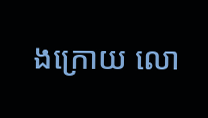ងក្រោយ លោ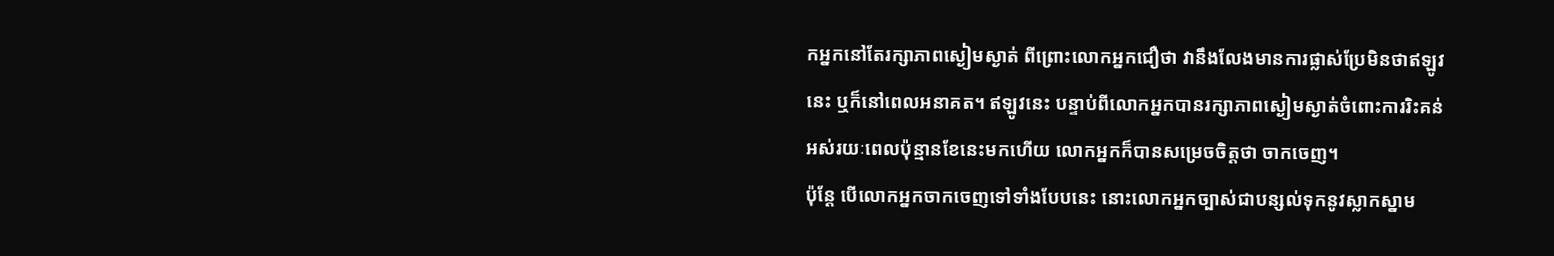កអ្នកនៅតែរក្សាភាពស្ងៀមស្ងាត់ ពីព្រោះលោកអ្នកជឿថា វានឹងលែងមានការផ្លាស់ប្រែមិនថាឥឡូវនេះ ឬក៏នៅពេលអនាគត។ ឥឡូវនេះ បន្ទាប់ពីលោកអ្នកបានរក្សាភាពស្ងៀមស្ងាត់ចំពោះការរិះគន់អស់រយៈពេលប៉ុន្មានខែនេះមកហើយ លោកអ្នកក៏បានសម្រេចចិត្តថា ចាកចេញ។
ប៉ុន្តែ បើលោកអ្នកចាកចេញទៅទាំងបែបនេះ នោះលោកអ្នកច្បាស់ជាបន្សល់ទុកនូវស្លាកស្នាម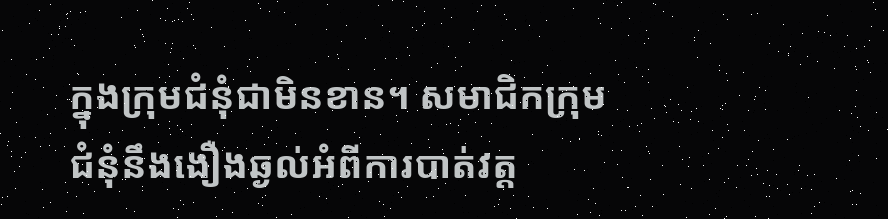ក្នុងក្រុមជំនុំជាមិនខាន។ សមាជិកក្រុមជំនុំនឹងងឿងឆ្ងល់អំពីការបាត់វត្ត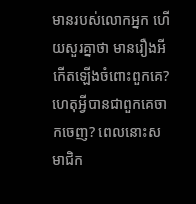មានរបស់លោកអ្នក ហើយសួរគ្នាថា មានរឿងអីកើតឡើងចំពោះពួកគេ? ហេតុអ្វីបានជាពួកគេចាកចេញ? ពេលនោះសមាជិក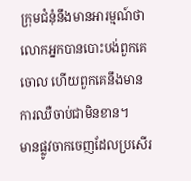ក្រុមជំនុំនឹងមានអារម្មណ៍ថា លោកអ្នកបានបោះបង់ពួកគេចោល ហើយពួកគេនឹងមានការឈឺចាប់ជាមិនខាន។
មានផ្លូវចាកចេញដែលប្រសើរ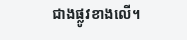ជាងផ្លូវខាងលើ។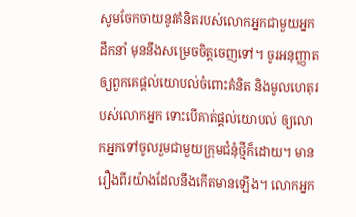សូមចែកចាយនូវគំនិតរបស់លោកអ្នកជាមួយអ្នកដឹកនាំ មុននឹងសម្រេចចិត្តចេញទៅ។ ចូរអនុញ្ញាតឲ្យពួកគេផ្ដល់យោបល់ចំពោះគំនិត និងមូលហេតុរបស់លោកអ្នក ទោះបើគាត់ផ្ដល់យោបល់ ឲ្យលោកអ្នកទៅចូលរួមជាមួយក្រុមជំនុំថ្មីក៏ដោយ។ មានរឿងពីរយ៉ាងដែលនឹងកើតមានឡើង។ លោកអ្នក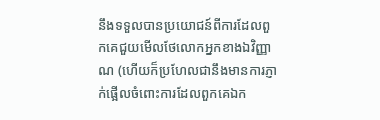នឹងទទួលបានប្រយោជន៍ពីការដែលពួកគេជួយមើលថែលោកអ្នកខាងឯវិញ្ញាណ (ហើយក៏ប្រហែលជានឹងមានការភ្ញាក់ផ្អើលចំពោះការដែលពួកគេឯក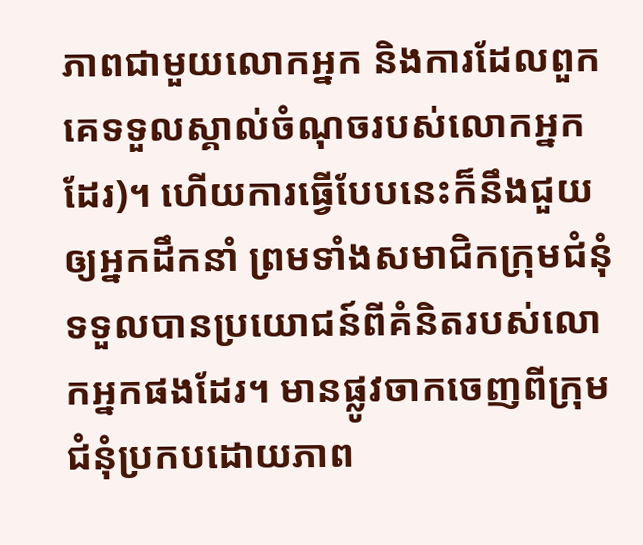ភាពជាមួយលោកអ្នក និងការដែលពួកគេទទួលស្គាល់ចំណុចរបស់លោកអ្នកដែរ)។ ហើយការធ្វើបែបនេះក៏នឹងជួយឲ្យអ្នកដឹកនាំ ព្រមទាំងសមាជិកក្រុមជំនុំទទួលបានប្រយោជន៍ពីគំនិតរបស់លោកអ្នកផងដែរ។ មានផ្លូវចាកចេញពីក្រុមជំនុំប្រកបដោយភាព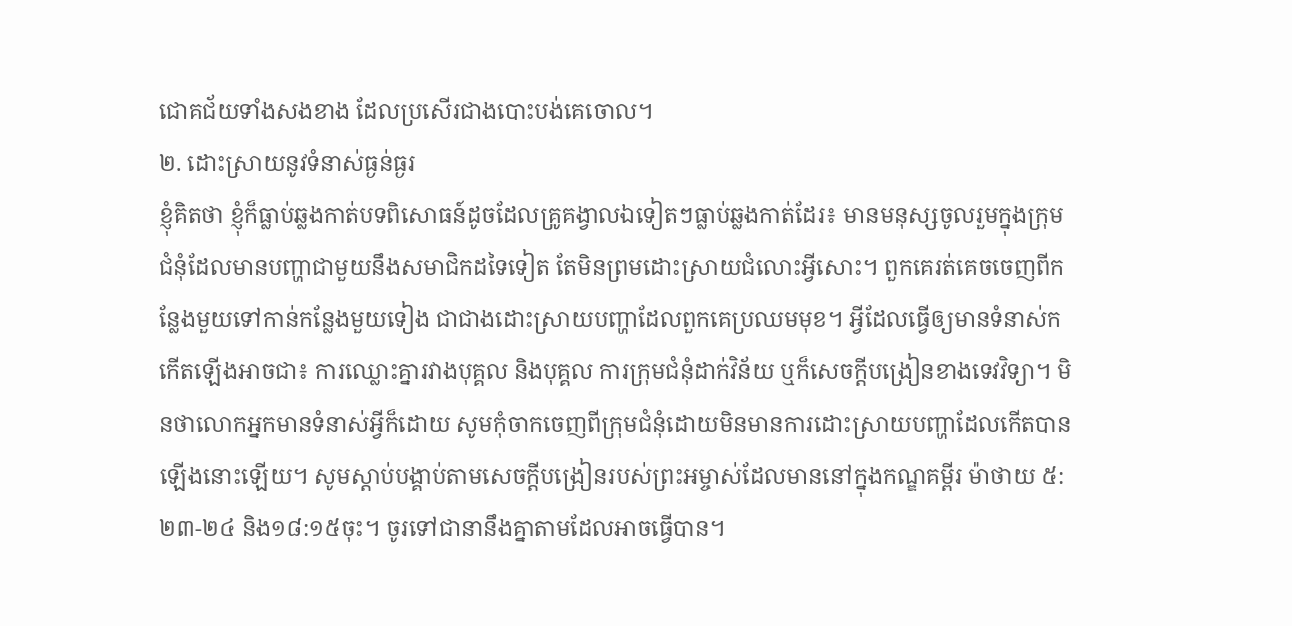ជោគជ័យទាំងសងខាង ដែលប្រសើរជាងបោះបង់គេចោល។
២. ដោះស្រាយនូវទំនាស់ធ្ងន់ធ្ងរ
ខ្ញុំគិតថា ខ្ញុំក៏ធ្លាប់ឆ្លងកាត់បទពិសោធន៍ដូចដែលគ្រូគង្វាលឯទៀតៗធ្លាប់ឆ្លងកាត់ដែរ៖ មានមនុស្សចូលរួមក្នុងក្រុមជំនុំដែលមានបញ្ហាជាមួយនឹងសមាជិកដទៃទៀត តែមិនព្រមដោះស្រាយជំលោះអ្វីសោះ។ ពួកគេរត់គេចចេញពីកន្លែងមួយទៅកាន់កន្លែងមួយទៀង ជាជាងដោះស្រាយបញ្ហាដែលពួកគេប្រឈមមុខ។ អ្វីដែលធ្វើឲ្យមានទំនាស់កកើតឡើងអាចជា៖ ការឈ្លោះគ្នារវាងបុគ្គល និងបុគ្គល ការក្រុមជំនុំដាក់វិន័យ ឬក៏សេចក្តីបង្រៀនខាងទេវវិទ្យា។ មិនថាលោកអ្នកមានទំនាស់អ្វីក៏ដោយ សូមកុំចាកចេញពីក្រុមជំនុំដោយមិនមានការដោះស្រាយបញ្ហាដែលកើតបានឡើងនោះឡើយ។ សូមស្ដាប់បង្គាប់តាមសេចក្តីបង្រៀនរបស់ព្រះអម្ចាស់ដែលមាននៅក្នុងកណ្ឌគម្ពីរ ម៉ាថាយ ៥:២៣-២៤ និង១៨:១៥ចុះ។ ចូរទៅជានានឹងគ្នាតាមដែលអាចធ្វើបាន។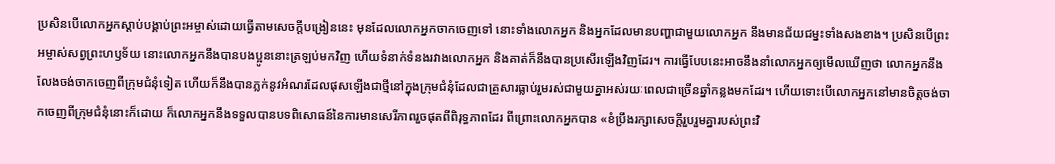ប្រសិនបើលោកអ្នកស្ដាប់បង្គាប់ព្រះអម្ចាស់ដោយធ្វើតាមសេចក្តីបង្រៀននេះ មុនដែលលោកអ្នកចាកចេញទៅ នោះទាំងលោកអ្នក និងអ្នកដែលមានបញ្ហាជាមួយលោកអ្នក នឹងមានជ័យជម្នះទាំងសងខាង។ ប្រសិនបើព្រះអម្ចាស់សព្វព្រះហឫទ័យ នោះលោកអ្នកនឹងបានបងប្អូននោះត្រឡប់មកវិញ ហើយទំនាក់ទំនងរវាងលោកអ្នក និងគាត់ក៏នឹងបានប្រសើរឡើងវិញដែរ។ ការធ្វើបែបនេះអាចនឹងនាំលោកអ្នកឲ្យមើលឃើញថា លោកអ្នកនឹងលែងចង់ចាកចេញពីក្រុមជំនុំទៀត ហើយក៏នឹងបានភ្លក់នូវអំណរដែលផុសឡើងជាថ្មីនៅក្នុងក្រុមជំនុំដែលជាគ្រួសារធ្លាប់រួមរស់ជាមួយគ្នាអស់រយៈពេលជាច្រើនឆ្នាំកន្លងមកដែរ។ ហើយទោះបើលោកអ្នកនៅមានចិត្តចង់ចាកចេញពីក្រុមជំនុំនោះក៏ដោយ ក៏លោកអ្នកនឹងទទួលបានបទពិសោធន៍នៃការមានសេរីភាពរួចផុតពីពិរុទ្ធភាពដែរ ពីព្រោះលោកអ្នកបាន «ខំប្រឹងរក្សាសេចក្តីរួបរួមគ្នារបស់ព្រះវិ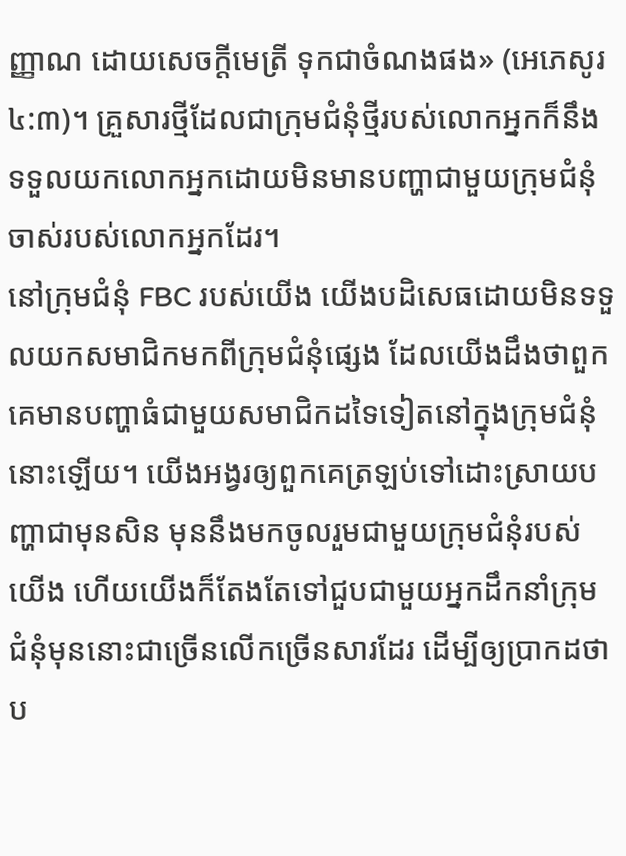ញ្ញាណ ដោយសេចក្តីមេត្រី ទុកជាចំណងផង» (អេភេសូរ ៤:៣)។ គ្រួសារថ្មីដែលជាក្រុមជំនុំថ្មីរបស់លោកអ្នកក៏នឹងទទួលយកលោកអ្នកដោយមិនមានបញ្ហាជាមួយក្រុមជំនុំចាស់របស់លោកអ្នកដែរ។
នៅក្រុមជំនុំ FBC របស់យើង យើងបដិសេធដោយមិនទទួលយកសមាជិកមកពីក្រុមជំនុំផ្សេង ដែលយើងដឹងថាពួកគេមានបញ្ហាធំជាមួយសមាជិកដទៃទៀតនៅក្នុងក្រុមជំនុំនោះឡើយ។ យើងអង្វរឲ្យពួកគេត្រឡប់ទៅដោះស្រាយបញ្ហាជាមុនសិន មុននឹងមកចូលរួមជាមួយក្រុមជំនុំរបស់យើង ហើយយើងក៏តែងតែទៅជួបជាមួយអ្នកដឹកនាំក្រុមជំនុំមុននោះជាច្រើនលើកច្រើនសារដែរ ដើម្បីឲ្យប្រាកដថា ប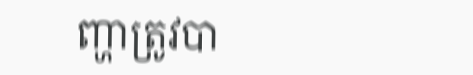ញ្ហាត្រូវបា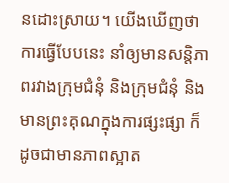នដោះស្រាយ។ យើងឃើញថា ការធ្វើបែបនេះ នាំឲ្យមានសន្តិភាពរវាងក្រុមជំនុំ និងក្រុមជំនុំ និងមានព្រះគុណក្នុងការផ្សះផ្សា ក៏ដូចជាមានភាពស្អាត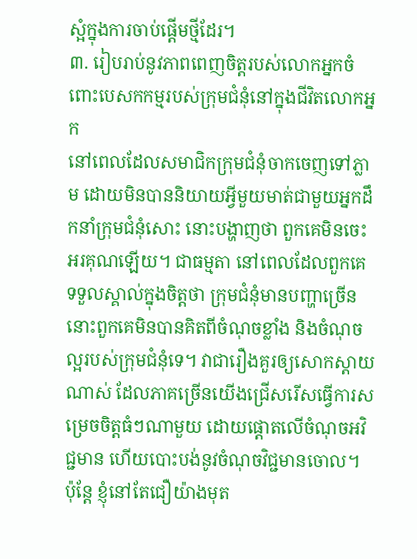ស្អំក្នុងការចាប់ផ្ដើមថ្មីដែរ។
៣. រៀបរាប់នូវភាពពេញចិត្តរបស់លោកអ្នកចំពោះបេសកកម្មរបស់ក្រុមជំនុំនៅក្នុងជីវិតលោកអ្នក
នៅពេលដែលសមាជិកក្រុមជំនុំចាកចេញទៅភ្លាម ដោយមិនបាននិយាយអ្វីមួយមាត់ជាមួយអ្នកដឹកនាំក្រុមជំនុំសោះ នោះបង្ហាញថា ពួកគេមិនចេះអរគុណឡើយ។ ជាធម្មតា នៅពេលដែលពួកគេទទួលស្គាល់ក្នុងចិត្តថា ក្រុមជំនុំមានបញ្ហាច្រើន នោះពួកគេមិនបានគិតពីចំណុចខ្លាំង និងចំណុចល្អរបស់ក្រុមជំនុំទេ។ វាជារឿងគួរឲ្យសោកស្ដាយណាស់ ដែលភាគច្រើនយើងជ្រើសរើសធ្វើការសម្រេចចិត្តធំៗណាមួយ ដោយផ្ដោតលើចំណុចអវិជ្ជមាន ហើយបោះបង់នូវចំណុចវិជ្ជមានចោល។
ប៉ុន្តែ ខ្ញុំនៅតែជឿយ៉ាងមុត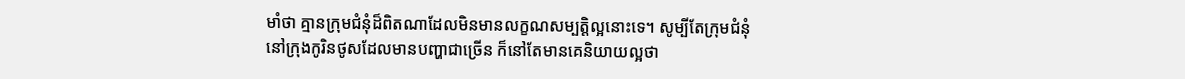មាំថា គ្មានក្រុមជំនុំដ៏ពិតណាដែលមិនមានលក្ខណសម្បត្តិល្អនោះទេ។ សូម្បីតែក្រុមជំនុំនៅក្រុងកូរិនថូសដែលមានបញ្ហាជាច្រើន ក៏នៅតែមានគេនិយាយល្អថា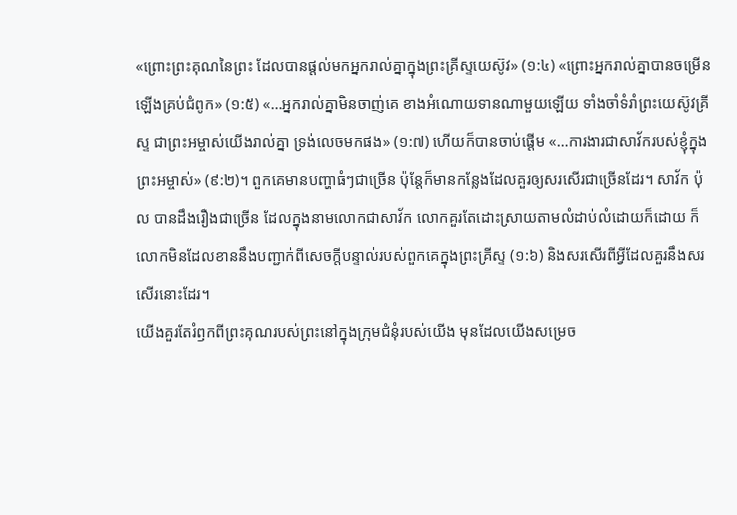«ព្រោះព្រះគុណនៃព្រះ ដែលបានផ្តល់មកអ្នករាល់គ្នាក្នុងព្រះគ្រីស្ទយេស៊ូវ» (១:៤) «ព្រោះអ្នករាល់គ្នាបានចម្រើនឡើងគ្រប់ជំពូក» (១:៥) «…អ្នករាល់គ្នាមិនចាញ់គេ ខាងអំណោយទានណាមួយឡើយ ទាំងចាំទំរាំព្រះយេស៊ូវគ្រីស្ទ ជាព្រះអម្ចាស់យើងរាល់គ្នា ទ្រង់លេចមកផង» (១:៧) ហើយក៏បានចាប់ផ្ដើម «…ការងារជាសាវ័ករបស់ខ្ញុំក្នុងព្រះអម្ចាស់» (៩:២)។ ពួកគេមានបញ្ហាធំៗជាច្រើន ប៉ុន្តែក៏មានកន្លែងដែលគួរឲ្យសរសើរជាច្រើនដែរ។ សាវ័ក ប៉ុល បានដឹងរឿងជាច្រើន ដែលក្នុងនាមលោកជាសាវ័ក លោកគួរតែដោះស្រាយតាមលំដាប់លំដោយក៏ដោយ ក៏លោកមិនដែលខាននឹងបញ្ជាក់ពីសេចក្តីបន្ទាល់របស់ពួកគេក្នុងព្រះគ្រីស្ទ (១:៦) និងសរសើរពីអ្វីដែលគួរនឹងសរសើរនោះដែរ។
យើងគួរតែរំឭកពីព្រះគុណរបស់ព្រះនៅក្នុងក្រុមជំនុំរបស់យើង មុនដែលយើងសម្រេច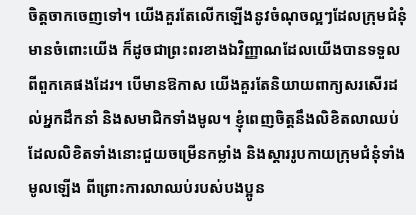ចិត្តចាកចេញទៅ។ យើងគួរតែលើកឡើងនូវចំណុចល្អៗដែលក្រុមជំនុំមានចំពោះយើង ក៏ដូចជាព្រះពរខាងឯវិញ្ញាណដែលយើងបានទទួលពីពួកគេផងដែរ។ បើមានឱកាស យើងគួរតែនិយាយពាក្យសរសើរដល់អ្នកដឹកនាំ និងសមាជិកទាំងមូល។ ខ្ញុំពេញចិត្តនឹងលិខិតលាឈប់ ដែលលិខិតទាំងនោះជួយចម្រើនកម្លាំង និងស្ដាររូបកាយក្រុមជំនុំទាំងមូលឡើង ពីព្រោះការលាឈប់របស់បងប្អូន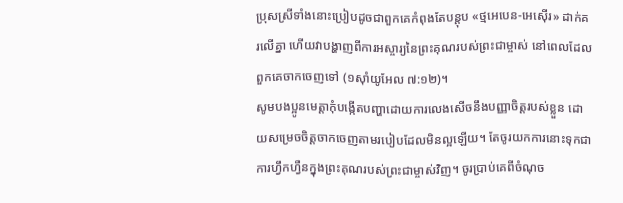ប្រុសស្រីទាំងនោះប្រៀបដូចជាពួកគេកំពុងតែបន្តុប «ថ្មអេបេន-អេស៊ើរ» ដាក់គរលើគ្នា ហើយវាបង្ហាញពីការអស្ចារ្យនៃព្រះគុណរបស់ព្រះជាម្ចាស់ នៅពេលដែលពួកគេចាកចេញទៅ (១ស៊ាំយូអែល ៧:១២)។
សូមបងប្អូនមេត្តាកុំបង្កើតបញ្ហាដោយការលេងសើចនឹងបញ្ញាចិត្តរបស់ខ្លួន ដោយសម្រេចចិត្តចាកចេញតាមរបៀបដែលមិនល្អឡើយ។ តែចូរយកការនោះទុកជាការហ្វឹកហ្វឺនក្នុងព្រះគុណរបស់ព្រះជាម្ចាស់វិញ។ ចូរប្រាប់គេពីចំណុច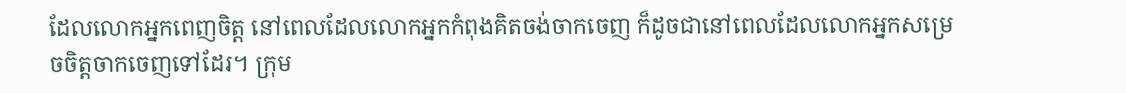ដែលលោកអ្នកពេញចិត្ត នៅពេលដែលលោកអ្នកកំពុងគិតចង់ចាកចេញ ក៏ដូចជានៅពេលដែលលោកអ្នកសម្រេចចិត្តចាកចេញទៅដែរ។ ក្រុម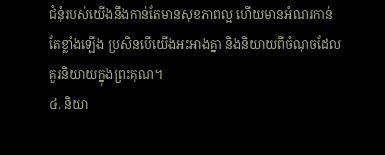ជំនុំរបស់យើងនឹងកាន់តែមានសុខភាពល្អ ហើយមានអំណរកាន់តែខ្លាំងឡើង ប្រសិនបើយើងអះអាងគ្នា និងនិយាយពីចំណុចដែលគួរនិយាយក្នុងព្រះគុណ។
៤. និយា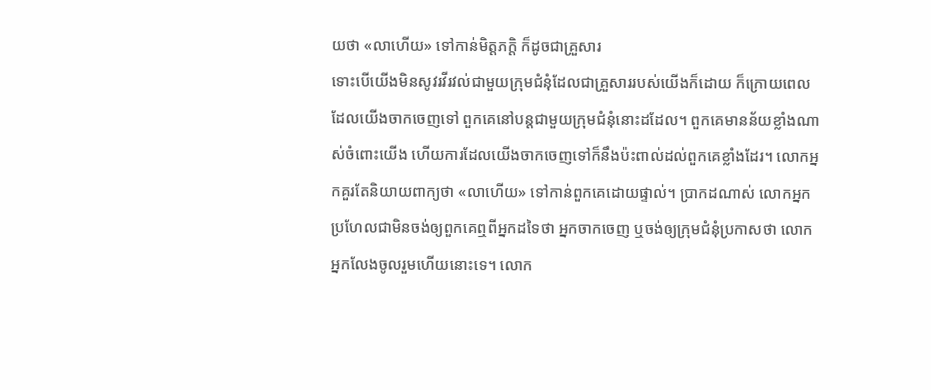យថា «លាហើយ» ទៅកាន់មិត្តភក្តិ ក៏ដូចជាគ្រួសារ
ទោះបើយើងមិនសូវរវីរវល់ជាមួយក្រុមជំនុំដែលជាគ្រួសាររបស់យើងក៏ដោយ ក៏ក្រោយពេលដែលយើងចាកចេញទៅ ពួកគេនៅបន្តជាមួយក្រុមជំនុំនោះដដែល។ ពួកគេមានន័យខ្លាំងណាស់ចំពោះយើង ហើយការដែលយើងចាកចេញទៅក៏នឹងប៉ះពាល់ដល់ពួកគេខ្លាំងដែរ។ លោកអ្នកគួរតែនិយាយពាក្យថា «លាហើយ» ទៅកាន់ពួកគេដោយផ្ទាល់។ ប្រាកដណាស់ លោកអ្នកប្រហែលជាមិនចង់ឲ្យពួកគេឮពីអ្នកដទៃថា អ្នកចាកចេញ ឬចង់ឲ្យក្រុមជំនុំប្រកាសថា លោកអ្នកលែងចូលរួមហើយនោះទេ។ លោក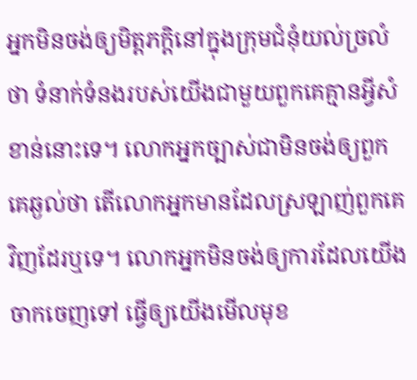អ្នកមិនចង់ឲ្យមិត្តភក្តិនៅក្នុងក្រុមជំនុំយល់ច្រលំថា ទំនាក់ទំនងរបស់យើងជាមួយពួកគេគ្មានអ្វីសំខាន់នោះទេ។ លោកអ្នកច្បាស់ជាមិនចង់ឲ្យពួកគេឆ្ងល់ថា តើលោកអ្នកមានដែលស្រឡាញ់ពួកគេវិញដែរឬទេ។ លោកអ្នកមិនចង់ឲ្យការដែលយើងចាកចេញទៅ ធ្វើឲ្យយើងមើលមុខ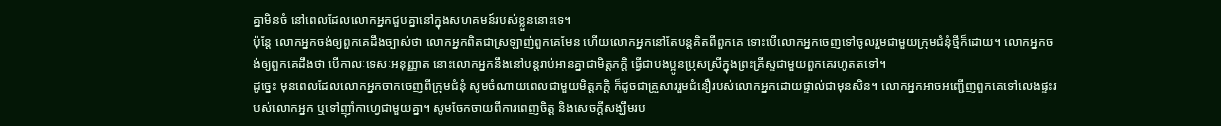គ្នាមិនចំ នៅពេលដែលលោកអ្នកជួបគ្នានៅក្នុងសហគមន៍របស់ខ្លួននោះទេ។
ប៉ុន្តែ លោកអ្នកចង់ឲ្យពួកគេដឹងច្បាស់ថា លោកអ្នកពិតជាស្រឡាញ់ពួកគេមែន ហើយលោកអ្នកនៅតែបន្តគិតពីពួកគេ ទោះបើលោកអ្នកចេញទៅចូលរួមជាមួយក្រុមជំនុំថ្មីក៏ដោយ។ លោកអ្នកចង់ឲ្យពួកគេដឹងថា បើកាលៈទេសៈអនុញ្ញាត នោះលោកអ្នកនឹងនៅបន្តរាប់អានគ្នាជាមិត្តភក្តិ ធ្វើជាបងប្អូនប្រុសស្រីក្នុងព្រះគ្រីស្ទជាមួយពួកគេរហូតតទៅ។
ដូច្នេះ មុនពេលដែលលោកអ្នកចាកចេញពីក្រុមជំនុំ សូមចំណាយពេលជាមួយមិត្តភក្តិ ក៏ដូចជាគ្រួសាររួមជំនឿរបស់លោកអ្នកដោយផ្ទាល់ជាមុនសិន។ លោកអ្នកអាចអញ្ជើញពួកគេទៅលេងផ្ទះរបស់លោកអ្នក ឬទៅញ៉ាំកាហ្វេជាមួយគ្នា។ សូមចែកចាយពីការពេញចិត្ត និងសេចក្តីសង្ឃឹមរប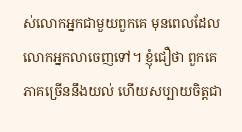ស់លោកអ្នកជាមួយពួកគេ មុនពេលដែលលោកអ្នកលាចេញទៅ។ ខ្ញុំជឿថា ពួកគេភាគច្រើននឹងយល់ ហើយសប្បាយចិត្តជា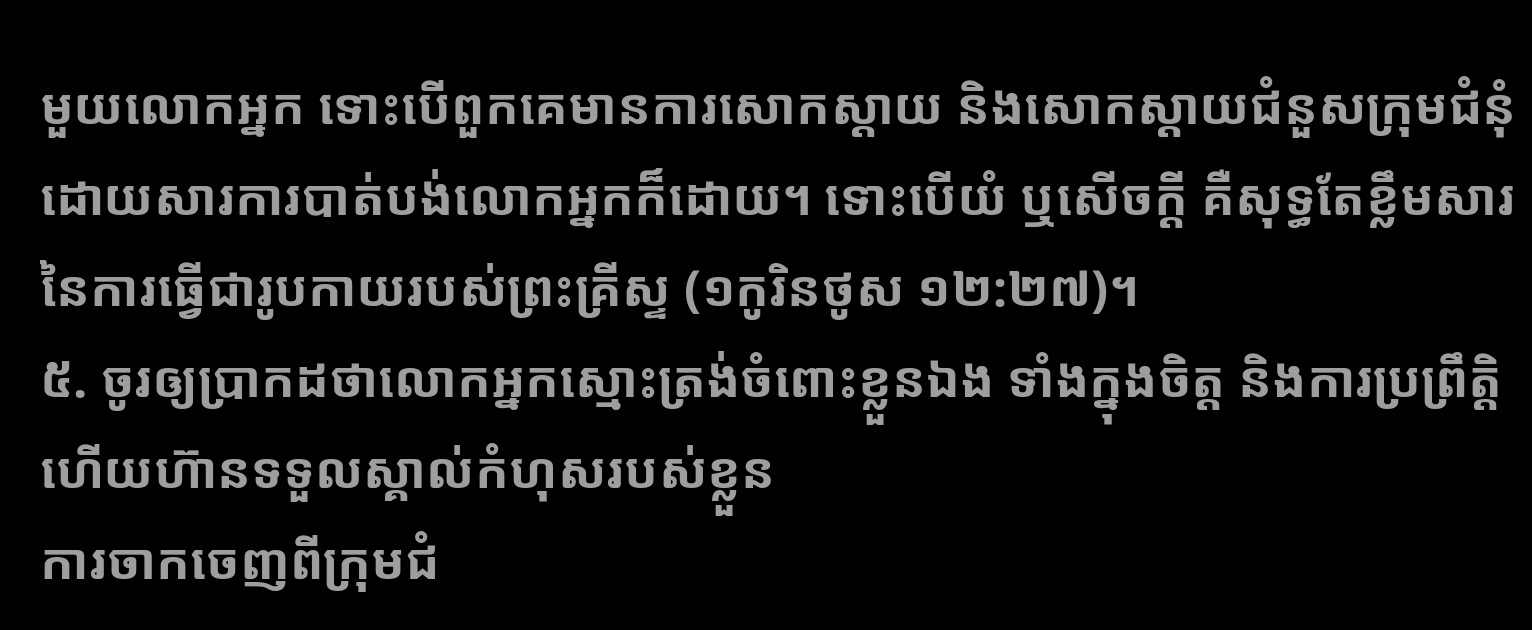មួយលោកអ្នក ទោះបើពួកគេមានការសោកស្ដាយ និងសោកស្ដាយជំនួសក្រុមជំនុំ ដោយសារការបាត់បង់លោកអ្នកក៏ដោយ។ ទោះបើយំ ឬសើចក្ដី គឺសុទ្ធតែខ្លឹមសារនៃការធ្វើជារូបកាយរបស់ព្រះគ្រីស្ទ (១កូរិនថូស ១២:២៧)។
៥. ចូរឲ្យប្រាកដថាលោកអ្នកស្មោះត្រង់ចំពោះខ្លួនឯង ទាំងក្នុងចិត្ត និងការប្រព្រឹត្តិ ហើយហ៊ានទទួលស្គាល់កំហុសរបស់ខ្លួន
ការចាកចេញពីក្រុមជំ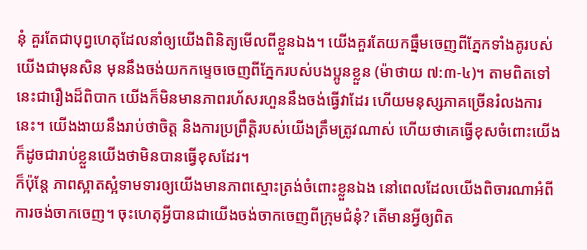នុំ គួរតែជាបុព្វហេតុដែលនាំឲ្យយើងពិនិត្យមើលពីខ្លួនឯង។ យើងគួរតែយកធ្នឹមចេញពីភ្នែកទាំងគូរបស់យើងជាមុនសិន មុននឹងចង់យកកម្ទេចចេញពីភ្នែករបស់បងប្អូនខ្លួន (ម៉ាថាយ ៧:៣-៤)។ តាមពិតទៅ នេះជារឿងដ៏ពិបាក យើងក៏មិនមានភាពរហ័សរហួននឹងចង់ធ្វើវាដែរ ហើយមនុស្សភាគច្រើនរំលងការនេះ។ យើងងាយនឹងរាប់ថាចិត្ត និងការប្រព្រឹត្តិរបស់យើងត្រឹមត្រូវណាស់ ហើយថាគេធ្វើខុសចំពោះយើង ក៏ដូចជារាប់ខ្លួនយើងថាមិនបានធ្វើខុសដែរ។
ក៏ប៉ុន្តែ ភាពស្អាតស្អំទាមទារឲ្យយើងមានភាពស្មោះត្រង់ចំពោះខ្លួនឯង នៅពេលដែលយើងពិចារណាអំពីការចង់ចាកចេញ។ ចុះហេតុអ្វីបានជាយើងចង់ចាកចេញពីក្រុមជំនុំ? តើមានអ្វីឲ្យពិត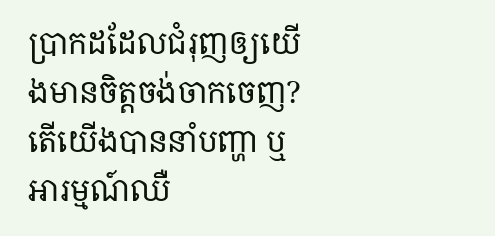ប្រាកដដែលជំរុញឲ្យយើងមានចិត្តចង់ចាកចេញ? តើយើងបាននាំបញ្ហា ឬអារម្មណ៍ឈឺ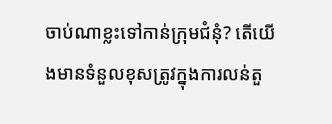ចាប់ណាខ្លះទៅកាន់ក្រុមជំនុំ? តើយើងមានទំនួលខុសត្រូវក្នុងការលន់តួ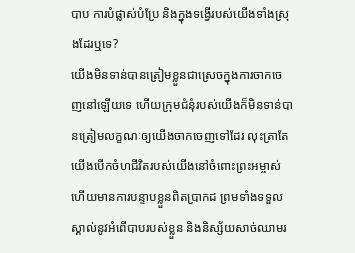បាប ការបំផ្លាស់បំប្រែ និងក្នុងទង្វើរបស់យើងទាំងស្រុងដែរឬទេ?
យើងមិនទាន់បានត្រៀមខ្លួនជាស្រេចក្នុងការចាកចេញនៅឡើយទេ ហើយក្រុមជំនុំរបស់យើងក៏មិនទាន់បានត្រៀមលក្ខណៈឲ្យយើងចាកចេញទៅដែរ លុះត្រាតែយើងបើកចំហជីវិតរបស់យើងនៅចំពោះព្រះអម្ចាស់ ហើយមានការបន្ទាបខ្លួនពិតប្រាកដ ព្រមទាំងទទួលស្គាល់នូវអំពើបាបរបស់ខ្លួន និងនិស្ស័យសាច់ឈាមរ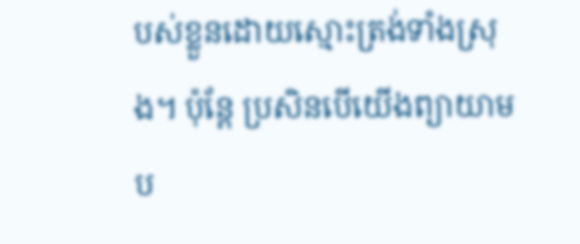បស់ខ្លួនដោយស្មោះត្រង់ទាំងស្រុង។ ប៉ុន្តែ ប្រសិនបើយើងព្យាយាមប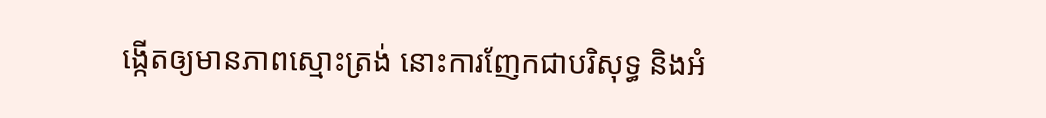ង្កើតឲ្យមានភាពស្មោះត្រង់ នោះការញែកជាបរិសុទ្ធ និងអំ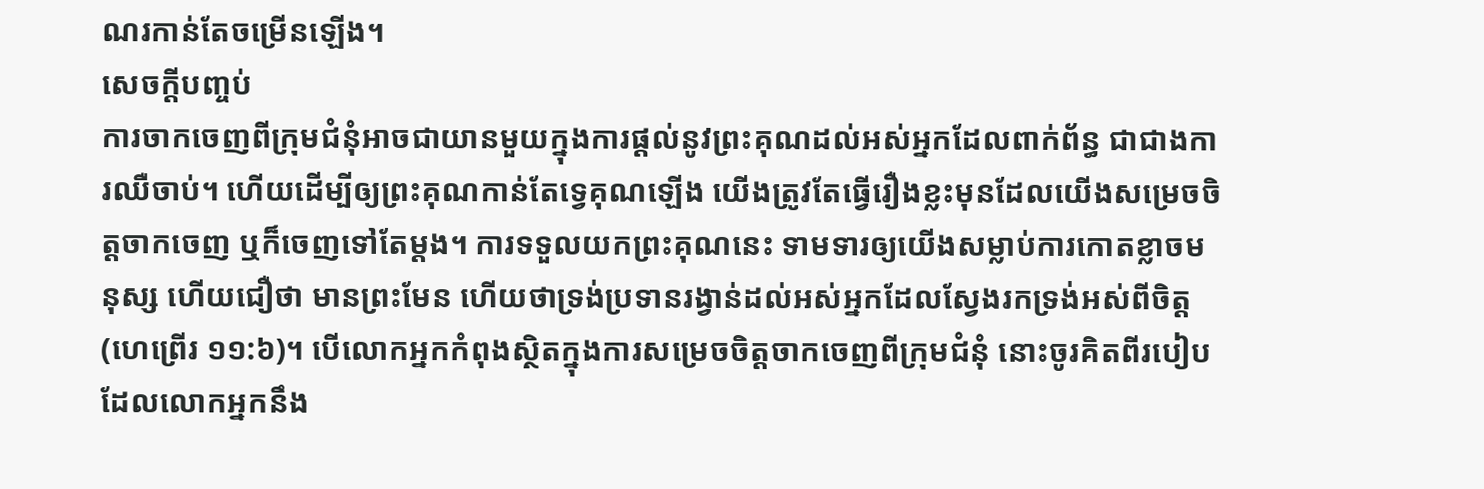ណរកាន់តែចម្រើនឡើង។
សេចក្តីបញ្ចប់
ការចាកចេញពីក្រុមជំនុំអាចជាយានមួយក្នុងការផ្ដល់នូវព្រះគុណដល់អស់អ្នកដែលពាក់ព័ន្ធ ជាជាងការឈឺចាប់។ ហើយដើម្បីឲ្យព្រះគុណកាន់តែទ្វេគុណឡើង យើងត្រូវតែធ្វើរឿងខ្លះមុនដែលយើងសម្រេចចិត្តចាកចេញ ឬក៏ចេញទៅតែម្ដង។ ការទទួលយកព្រះគុណនេះ ទាមទារឲ្យយើងសម្លាប់ការកោតខ្លាចមនុស្ស ហើយជឿថា មានព្រះមែន ហើយថាទ្រង់ប្រទានរង្វាន់ដល់អស់អ្នកដែលស្វែងរកទ្រង់អស់ពីចិត្ត (ហេព្រើរ ១១:៦)។ បើលោកអ្នកកំពុងស្ថិតក្នុងការសម្រេចចិត្តចាកចេញពីក្រុមជំនុំ នោះចូរគិតពីរបៀបដែលលោកអ្នកនឹង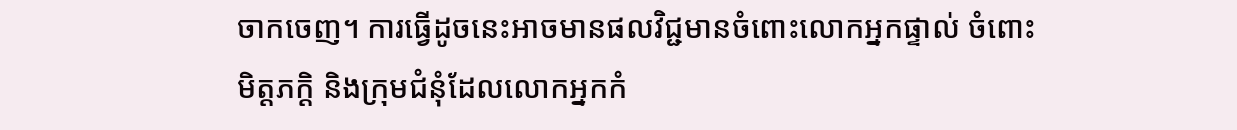ចាកចេញ។ ការធ្វើដូចនេះអាចមានផលវិជ្ជមានចំពោះលោកអ្នកផ្ទាល់ ចំពោះមិត្តភក្តិ និងក្រុមជំនុំដែលលោកអ្នកកំ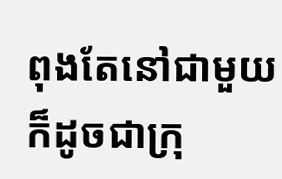ពុងតែនៅជាមួយ ក៏ដូចជាក្រុ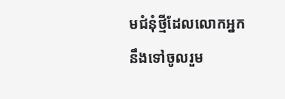មជំនុំថ្មីដែលលោកអ្នកនឹងទៅចូលរួម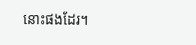នោះផងដែរ។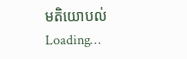មតិយោបល់
Loading…